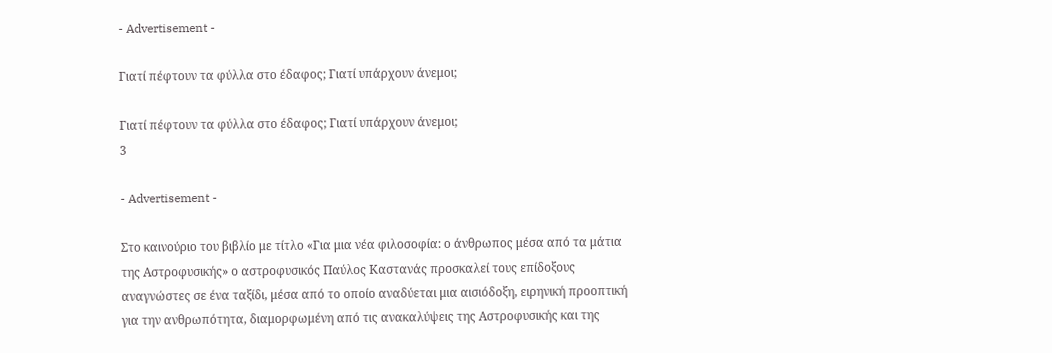- Advertisement -

Γιατί πέφτουν τα φύλλα στο έδαφος; Γιατί υπάρχουν άνεμοι;

Γιατί πέφτουν τα φύλλα στο έδαφος; Γιατί υπάρχουν άνεμοι;
3

- Advertisement -

Στο καινούριο του βιβλίο με τίτλο «Για μια νέα φιλοσοφία: ο άνθρωπος μέσα από τα μάτια της Αστροφυσικής» ο αστροφυσικός Παύλος Καστανάς προσκαλεί τους επίδοξους αναγνώστες σε ένα ταξίδι, μέσα από το οποίο αναδύεται μια αισιόδοξη, ειρηνική προοπτική για την ανθρωπότητα, διαμορφωμένη από τις ανακαλύψεις της Αστροφυσικής και της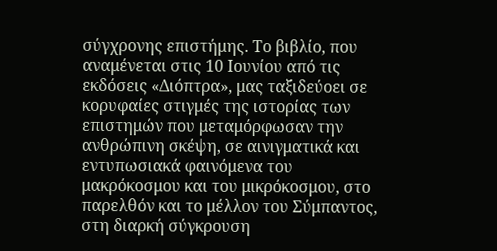σύγχρονης επιστήμης. Το βιβλίο, που αναμένεται στις 10 Ιουνίου από τις εκδόσεις «Διόπτρα», μας ταξιδεύοει σε κορυφαίες στιγμές της ιστορίας των επιστημών που μεταμόρφωσαν την ανθρώπινη σκέψη, σε αινιγματικά και εντυπωσιακά φαινόμενα του μακρόκοσμου και του μικρόκοσμου, στο παρελθόν και το μέλλον του Σύμπαντος, στη διαρκή σύγκρουση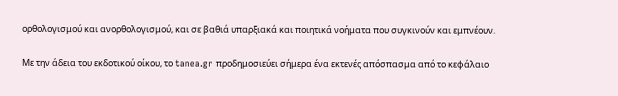ορθολογισμού και ανορθολογισμού, και σε βαθιά υπαρξιακά και ποιητικά νοήματα που συγκινούν και εμπνέουν.

Με την άδεια του εκδοτικού οίκου, το tanea.gr προδημοσιεύει σήμερα ένα εκτενές απόσπασμα από το κεφάλαιο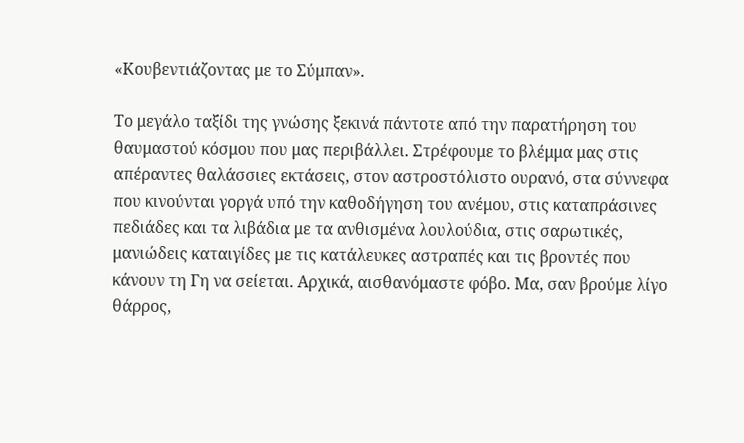«Κουβεντιάζοντας με το Σύμπαν».

Το μεγάλο ταξίδι της γνώσης ξεκινά πάντοτε από την παρατήρηση του θαυμαστού κόσμου που μας περιβάλλει. Στρέφουμε το βλέμμα μας στις απέραντες θαλάσσιες εκτάσεις, στον αστροστόλιστο ουρανό, στα σύννεφα που κινούνται γοργά υπό την καθοδήγηση του ανέμου, στις καταπράσινες πεδιάδες και τα λιβάδια με τα ανθισμένα λουλούδια, στις σαρωτικές, μανιώδεις καταιγίδες με τις κατάλευκες αστραπές και τις βροντές που κάνουν τη Γη να σείεται. Αρχικά, αισθανόμαστε φόβο. Μα, σαν βρούμε λίγο θάρρος,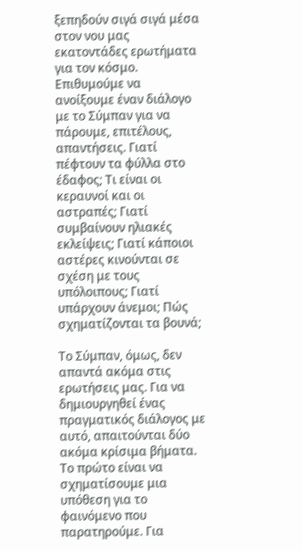ξεπηδούν σιγά σιγά μέσα στον νου μας εκατοντάδες ερωτήματα για τον κόσμο. Επιθυμούμε να ανοίξουμε έναν διάλογο με το Σύμπαν για να πάρουμε, επιτέλους, απαντήσεις. Γιατί πέφτουν τα φύλλα στο έδαφος; Τι είναι οι κεραυνοί και οι αστραπές; Γιατί συμβαίνουν ηλιακές εκλείψεις; Γιατί κάποιοι αστέρες κινούνται σε σχέση με τους υπόλοιπους; Γιατί υπάρχουν άνεμοι; Πώς σχηματίζονται τα βουνά;

Το Σύμπαν, όμως, δεν απαντά ακόμα στις ερωτήσεις μας. Για να δημιουργηθεί ένας πραγματικός διάλογος με αυτό, απαιτούνται δύο ακόμα κρίσιμα βήματα. Το πρώτο είναι να σχηματίσουμε μια υπόθεση για το φαινόμενο που παρατηρούμε. Για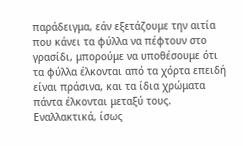παράδειγμα, εάν εξετάζουμε την αιτία που κάνει τα φύλλα να πέφτουν στο γρασίδι, μπορούμε να υποθέσουμε ότι τα φύλλα έλκονται από τα χόρτα επειδή είναι πράσινα, και τα ίδια χρώματα πάντα έλκονται μεταξύ τους. Εναλλακτικά, ίσως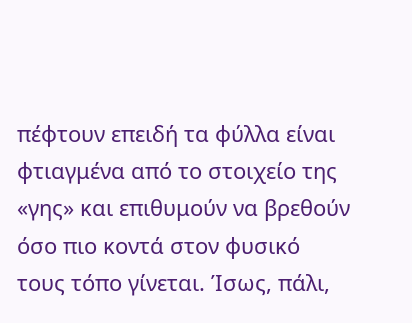πέφτουν επειδή τα φύλλα είναι φτιαγμένα από το στοιχείο της «γης» και επιθυμούν να βρεθούν όσο πιο κοντά στον φυσικό τους τόπο γίνεται. Ίσως, πάλι,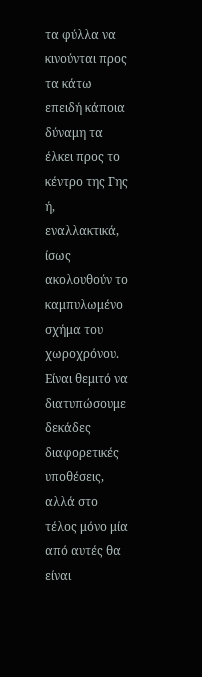τα φύλλα να κινούνται προς τα κάτω επειδή κάποια δύναμη τα έλκει προς το κέντρο της Γης ή, εναλλακτικά, ίσως ακολουθούν το καμπυλωμένο σχήμα του χωροχρόνου. Είναι θεμιτό να διατυπώσουμε δεκάδες διαφορετικές υποθέσεις, αλλά στο τέλος μόνο μία από αυτές θα είναι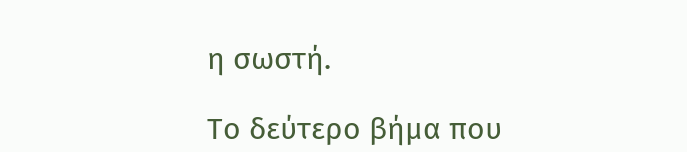η σωστή.

Το δεύτερο βήμα που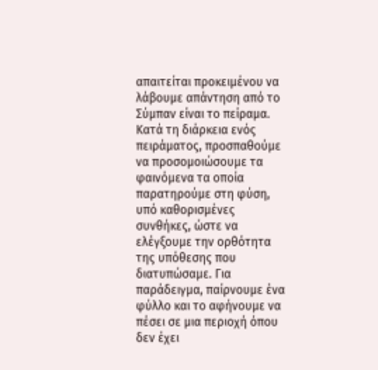απαιτείται προκειμένου να λάβουμε απάντηση από το Σύμπαν είναι το πείραμα. Κατά τη διάρκεια ενός πειράματος, προσπαθούμε να προσομοιώσουμε τα φαινόμενα τα οποία παρατηρούμε στη φύση, υπό καθορισμένες συνθήκες, ώστε να ελέγξουμε την ορθότητα της υπόθεσης που διατυπώσαμε. Για παράδειγμα, παίρνουμε ένα φύλλο και το αφήνουμε να πέσει σε μια περιοχή όπου δεν έχει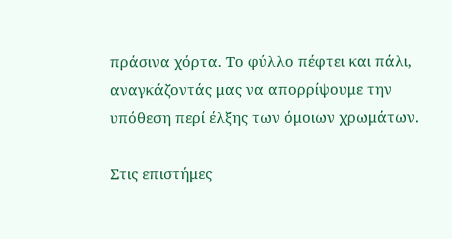πράσινα χόρτα. Το φύλλο πέφτει και πάλι, αναγκάζοντάς μας να απορρίψουμε την υπόθεση περί έλξης των όμοιων χρωμάτων.

Στις επιστήμες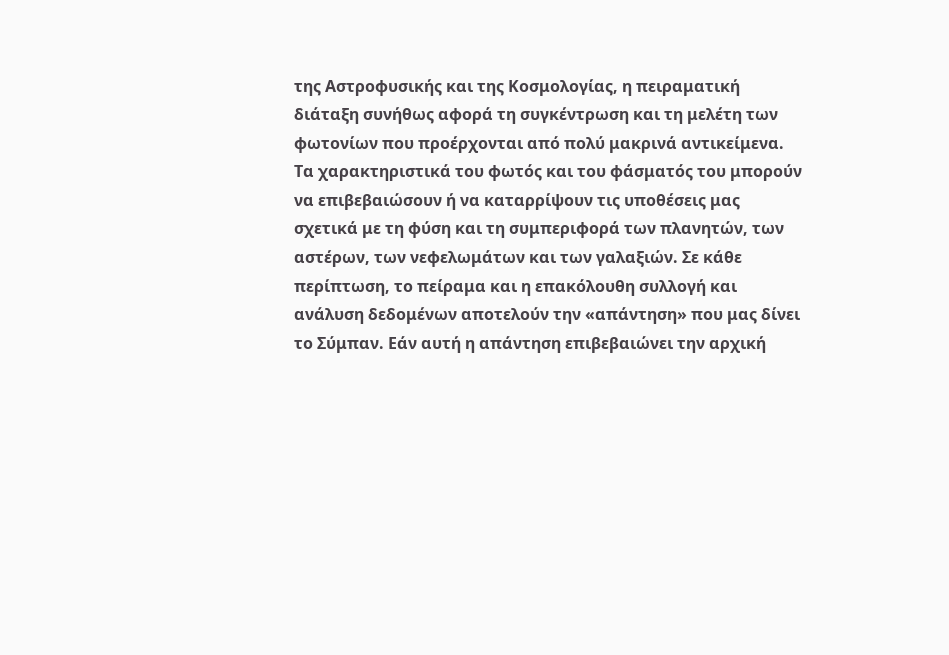της Αστροφυσικής και της Κοσμολογίας, η πειραματική διάταξη συνήθως αφορά τη συγκέντρωση και τη μελέτη των φωτονίων που προέρχονται από πολύ μακρινά αντικείμενα. Τα χαρακτηριστικά του φωτός και του φάσματός του μπορούν να επιβεβαιώσουν ή να καταρρίψουν τις υποθέσεις μας σχετικά με τη φύση και τη συμπεριφορά των πλανητών, των αστέρων, των νεφελωμάτων και των γαλαξιών. Σε κάθε περίπτωση, το πείραμα και η επακόλουθη συλλογή και ανάλυση δεδομένων αποτελούν την «απάντηση» που μας δίνει το Σύμπαν. Εάν αυτή η απάντηση επιβεβαιώνει την αρχική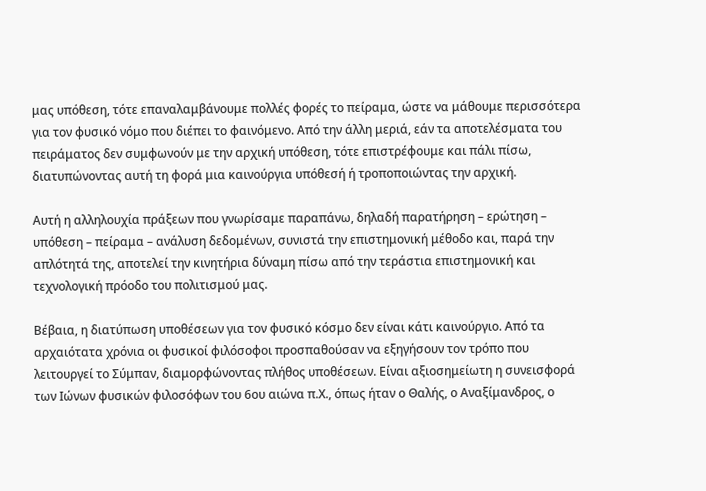μας υπόθεση, τότε επαναλαμβάνουμε πολλές φορές το πείραμα, ώστε να μάθουμε περισσότερα για τον φυσικό νόμο που διέπει το φαινόμενο. Από την άλλη μεριά, εάν τα αποτελέσματα του πειράματος δεν συμφωνούν με την αρχική υπόθεση, τότε επιστρέφουμε και πάλι πίσω, διατυπώνοντας αυτή τη φορά μια καινούργια υπόθεσή ή τροποποιώντας την αρχική.

Αυτή η αλληλουχία πράξεων που γνωρίσαμε παραπάνω, δηλαδή παρατήρηση – ερώτηση – υπόθεση – πείραμα – ανάλυση δεδομένων, συνιστά την επιστημονική μέθοδο και, παρά την απλότητά της, αποτελεί την κινητήρια δύναμη πίσω από την τεράστια επιστημονική και τεχνολογική πρόοδο του πολιτισμού μας.

Βέβαια, η διατύπωση υποθέσεων για τον φυσικό κόσμο δεν είναι κάτι καινούργιο. Από τα αρχαιότατα χρόνια οι φυσικοί φιλόσοφοι προσπαθούσαν να εξηγήσουν τον τρόπο που λειτουργεί το Σύμπαν, διαμορφώνοντας πλήθος υποθέσεων. Είναι αξιοσημείωτη η συνεισφορά των Ιώνων φυσικών φιλοσόφων του 6ου αιώνα π.Χ., όπως ήταν ο Θαλής, ο Αναξίμανδρος, ο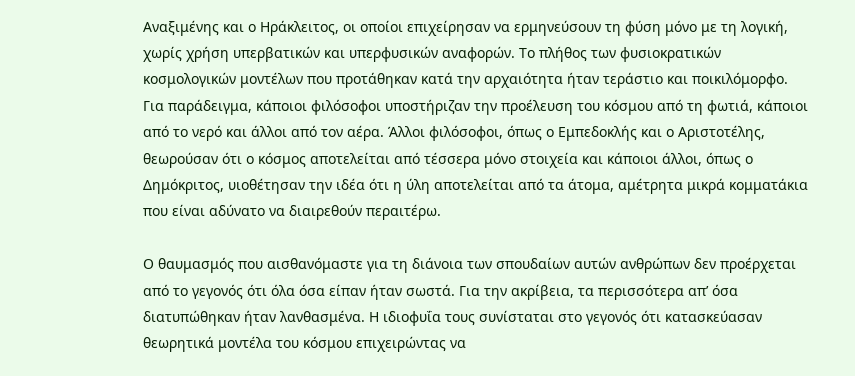Αναξιμένης και ο Ηράκλειτος, οι οποίοι επιχείρησαν να ερμηνεύσουν τη φύση μόνο με τη λογική, χωρίς χρήση υπερβατικών και υπερφυσικών αναφορών. Το πλήθος των φυσιοκρατικών κοσμολογικών μοντέλων που προτάθηκαν κατά την αρχαιότητα ήταν τεράστιο και ποικιλόμορφο. Για παράδειγμα, κάποιοι φιλόσοφοι υποστήριζαν την προέλευση του κόσμου από τη φωτιά, κάποιοι από το νερό και άλλοι από τον αέρα. Άλλοι φιλόσοφοι, όπως ο Εμπεδοκλής και ο Αριστοτέλης, θεωρούσαν ότι ο κόσμος αποτελείται από τέσσερα μόνο στοιχεία και κάποιοι άλλοι, όπως ο Δημόκριτος, υιοθέτησαν την ιδέα ότι η ύλη αποτελείται από τα άτομα, αμέτρητα μικρά κομματάκια που είναι αδύνατο να διαιρεθούν περαιτέρω.

Ο θαυμασμός που αισθανόμαστε για τη διάνοια των σπουδαίων αυτών ανθρώπων δεν προέρχεται από το γεγονός ότι όλα όσα είπαν ήταν σωστά. Για την ακρίβεια, τα περισσότερα απ’ όσα διατυπώθηκαν ήταν λανθασμένα. Η ιδιοφυΐα τους συνίσταται στο γεγονός ότι κατασκεύασαν θεωρητικά μοντέλα του κόσμου επιχειρώντας να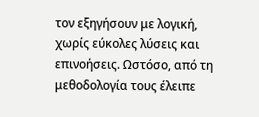τον εξηγήσουν με λογική, χωρίς εύκολες λύσεις και επινοήσεις. Ωστόσο, από τη μεθοδολογία τους έλειπε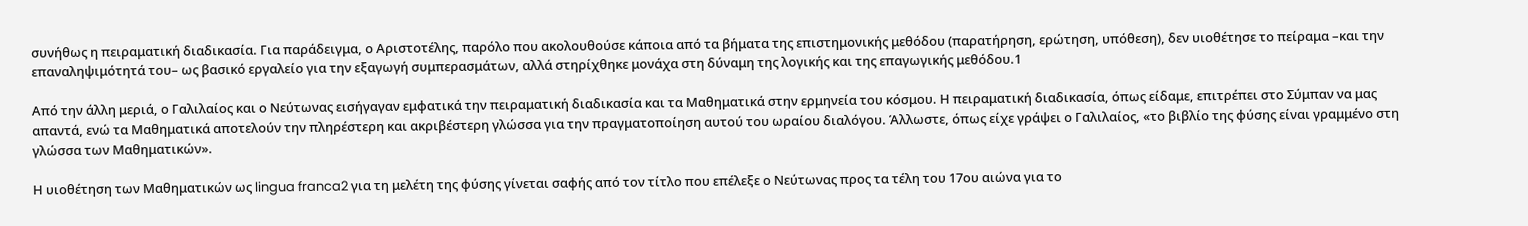συνήθως η πειραματική διαδικασία. Για παράδειγμα, ο Αριστοτέλης, παρόλο που ακολουθούσε κάποια από τα βήματα της επιστημονικής μεθόδου (παρατήρηση, ερώτηση, υπόθεση), δεν υιοθέτησε το πείραμα –και την επαναληψιμότητά του– ως βασικό εργαλείο για την εξαγωγή συμπερασμάτων, αλλά στηρίχθηκε μονάχα στη δύναμη της λογικής και της επαγωγικής μεθόδου.1

Από την άλλη μεριά, ο Γαλιλαίος και ο Νεύτωνας εισήγαγαν εμφατικά την πειραματική διαδικασία και τα Μαθηματικά στην ερμηνεία του κόσμου. Η πειραματική διαδικασία, όπως είδαμε, επιτρέπει στο Σύμπαν να μας απαντά, ενώ τα Μαθηματικά αποτελούν την πληρέστερη και ακριβέστερη γλώσσα για την πραγματοποίηση αυτού του ωραίου διαλόγου. Άλλωστε, όπως είχε γράψει ο Γαλιλαίος, «το βιβλίο της φύσης είναι γραμμένο στη γλώσσα των Μαθηματικών».

Η υιοθέτηση των Μαθηματικών ως lingua franca2 για τη μελέτη της φύσης γίνεται σαφής από τον τίτλο που επέλεξε ο Νεύτωνας προς τα τέλη του 17ου αιώνα για το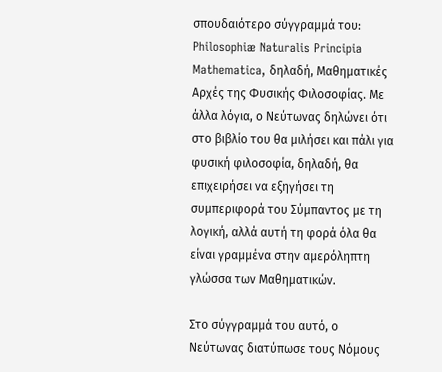σπουδαιότερο σύγγραμμά του: Philosophiæ Naturalis Principia Mathematica, δηλαδή, Μαθηματικές Αρχές της Φυσικής Φιλοσοφίας. Με άλλα λόγια, ο Νεύτωνας δηλώνει ότι στο βιβλίο του θα μιλήσει και πάλι για φυσική φιλοσοφία, δηλαδή, θα επιχειρήσει να εξηγήσει τη συμπεριφορά του Σύμπαντος με τη λογική, αλλά αυτή τη φορά όλα θα είναι γραμμένα στην αμερόληπτη γλώσσα των Μαθηματικών.

Στο σύγγραμμά του αυτό, ο Νεύτωνας διατύπωσε τους Νόμους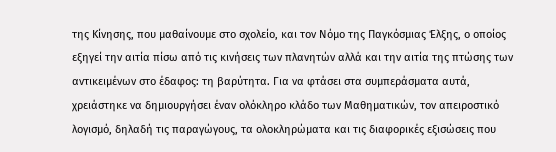της Κίνησης, που μαθαίνουμε στο σχολείο, και τον Νόμο της Παγκόσμιας Έλξης, ο οποίος εξηγεί την αιτία πίσω από τις κινήσεις των πλανητών αλλά και την αιτία της πτώσης των αντικειμένων στο έδαφος: τη βαρύτητα. Για να φτάσει στα συμπεράσματα αυτά, χρειάστηκε να δημιουργήσει έναν ολόκληρο κλάδο των Μαθηματικών, τον απειροστικό λογισμό, δηλαδή τις παραγώγους, τα ολοκληρώματα και τις διαφορικές εξισώσεις που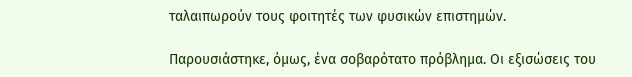ταλαιπωρούν τους φοιτητές των φυσικών επιστημών.

Παρουσιάστηκε, όμως, ένα σοβαρότατο πρόβλημα. Οι εξισώσεις του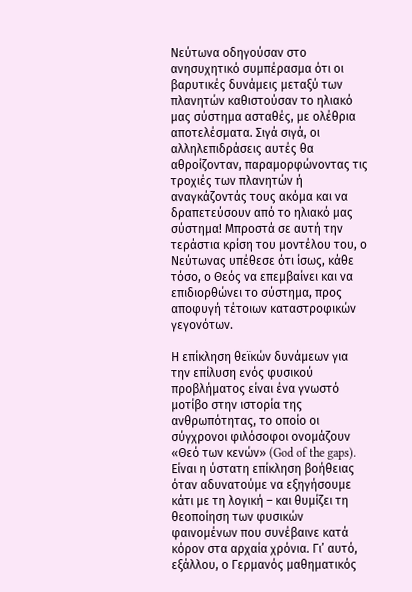Νεύτωνα οδηγούσαν στο ανησυχητικό συμπέρασμα ότι οι βαρυτικές δυνάμεις μεταξύ των πλανητών καθιστούσαν το ηλιακό μας σύστημα ασταθές, με ολέθρια αποτελέσματα. Σιγά σιγά, οι αλληλεπιδράσεις αυτές θα αθροίζονταν, παραμορφώνοντας τις τροχιές των πλανητών ή αναγκάζοντάς τους ακόμα και να δραπετεύσουν από το ηλιακό μας σύστημα! Μπροστά σε αυτή την τεράστια κρίση του μοντέλου του, ο Νεύτωνας υπέθεσε ότι ίσως, κάθε τόσο, ο Θεός να επεμβαίνει και να επιδιορθώνει το σύστημα, προς αποφυγή τέτοιων καταστροφικών γεγονότων.

Η επίκληση θεϊκών δυνάμεων για την επίλυση ενός φυσικού προβλήματος είναι ένα γνωστό μοτίβο στην ιστορία της ανθρωπότητας, το οποίο οι σύγχρονοι φιλόσοφοι ονομάζουν «Θεό των κενών» (God of the gaps). Είναι η ύστατη επίκληση βοήθειας όταν αδυνατούμε να εξηγήσουμε κάτι με τη λογική – και θυμίζει τη θεοποίηση των φυσικών φαινομένων που συνέβαινε κατά κόρον στα αρχαία χρόνια. Γι’ αυτό, εξάλλου, ο Γερμανός μαθηματικός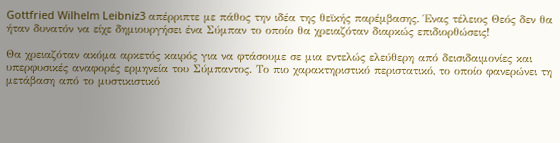Gottfried Wilhelm Leibniz3 απέρριπτε με πάθος την ιδέα της θεϊκής παρέμβασης. Ένας τέλειος Θεός δεν θα ήταν δυνατόν να είχε δημιουργήσει ένα Σύμπαν το οποίο θα χρειαζόταν διαρκώς επιδιορθώσεις!

Θα χρειαζόταν ακόμα αρκετός καιρός για να φτάσουμε σε μια εντελώς ελεύθερη από δεισιδαιμονίες και υπερφυσικές αναφορές ερμηνεία του Σύμπαντος. Το πιο χαρακτηριστικό περιστατικό, το οποίο φανερώνει τη μετάβαση από το μυστικιστικό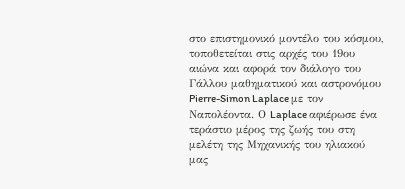στο επιστημονικό μοντέλο του κόσμου, τοποθετείται στις αρχές του 19ου αιώνα και αφορά τον διάλογο του Γάλλου μαθηματικού και αστρονόμου Pierre-Simon Laplace με τον Ναπολέοντα. Ο Laplace αφιέρωσε ένα τεράστιο μέρος της ζωής του στη μελέτη της Μηχανικής του ηλιακού μας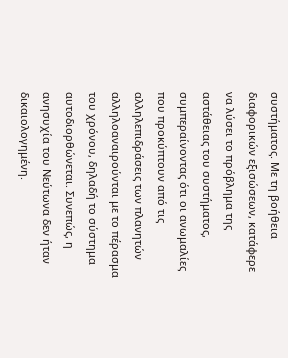συστήματος. Με τη βοήθεια διαφορικών εξισώσεων, κατάφερε να λύσει το πρόβλημα της αστάθειας του συστήματος, συμπεραίνοντας ότι οι ανωμαλίες που προκύπτουν από τις αλληλεπιδράσεις των πλανητών αλληλοαναιρούνται με το πέρασμα του χρόνου, δηλαδή το σύστημα αυτοδιορθώνεται. Συνεπώς, η ανησυχία του Νεύτωνα δεν ήταν δικαιολογημένη.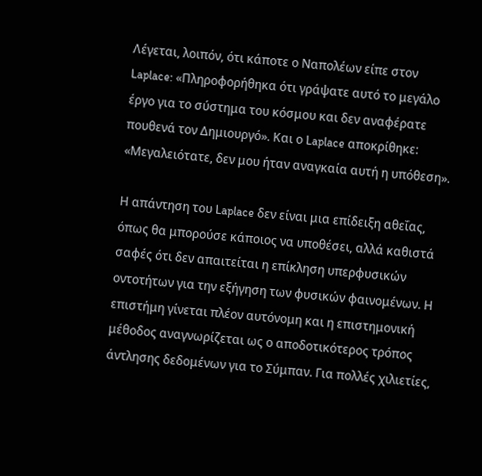Λέγεται, λοιπόν, ότι κάποτε ο Ναπολέων είπε στον Laplace: «Πληροφορήθηκα ότι γράψατε αυτό το μεγάλο έργο για το σύστημα του κόσμου και δεν αναφέρατε πουθενά τον Δημιουργό». Και ο Laplace αποκρίθηκε: «Μεγαλειότατε, δεν μου ήταν αναγκαία αυτή η υπόθεση».

Η απάντηση του Laplace δεν είναι μια επίδειξη αθεΐας, όπως θα μπορούσε κάποιος να υποθέσει, αλλά καθιστά σαφές ότι δεν απαιτείται η επίκληση υπερφυσικών οντοτήτων για την εξήγηση των φυσικών φαινομένων. Η επιστήμη γίνεται πλέον αυτόνομη και η επιστημονική μέθοδος αναγνωρίζεται ως ο αποδοτικότερος τρόπος άντλησης δεδομένων για το Σύμπαν. Για πολλές χιλιετίες,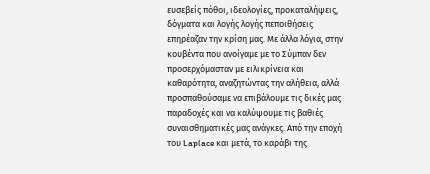ευσεβείς πόθοι, ιδεολογίες, προκαταλήψεις, δόγματα και λογής λογής πεποιθήσεις επηρέαζαν την κρίση μας. Με άλλα λόγια, στην κουβέντα που ανοίγαμε με το Σύμπαν δεν προσερχόμασταν με ειλικρίνεια και καθαρότητα, αναζητώντας την αλήθεια, αλλά προσπαθούσαμε να επιβάλουμε τις δικές μας παραδοχές και να καλύψουμε τις βαθιές συναισθηματικές μας ανάγκες. Από την εποχή του Laplace και μετά, το καράβι της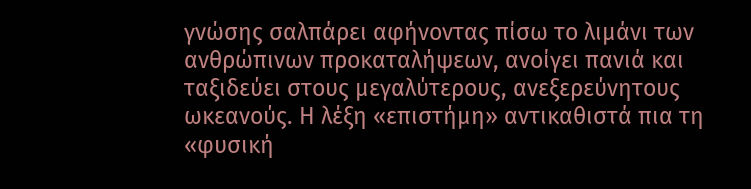γνώσης σαλπάρει αφήνοντας πίσω το λιμάνι των ανθρώπινων προκαταλήψεων, ανοίγει πανιά και ταξιδεύει στους μεγαλύτερους, ανεξερεύνητους ωκεανούς. Η λέξη «επιστήμη» αντικαθιστά πια τη «φυσική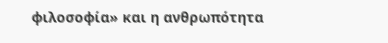φιλοσοφία» και η ανθρωπότητα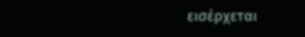εισέρχεται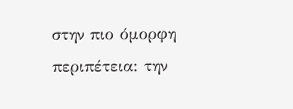στην πιο όμορφη περιπέτεια: την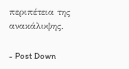περιπέτεια της ανακάλυψης.

- Post Down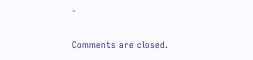-

Comments are closed.